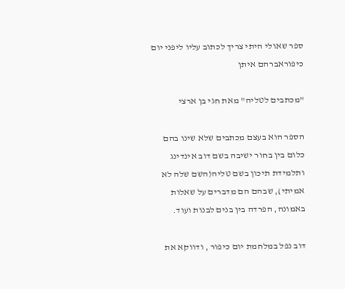ספר שאולי היתי צריך לכתוב עליו ליפני יום כיפוראברהם איתן

"מכתבים לטליה" מאת חגי בן ארצי

הספר הוא בעצם מכתבים שלא שינו בהם כלום בין בחור ישיבה בשם דוב אינדינג ותלמידת תיכון בשם טליה(השם שלה לא אמיתי), שבהם הם מדברים על שאלות באמונה, הפרדה בין בנים לבנות ועוד.

דוב נפל במלחמת יום כיפור , ודווקא את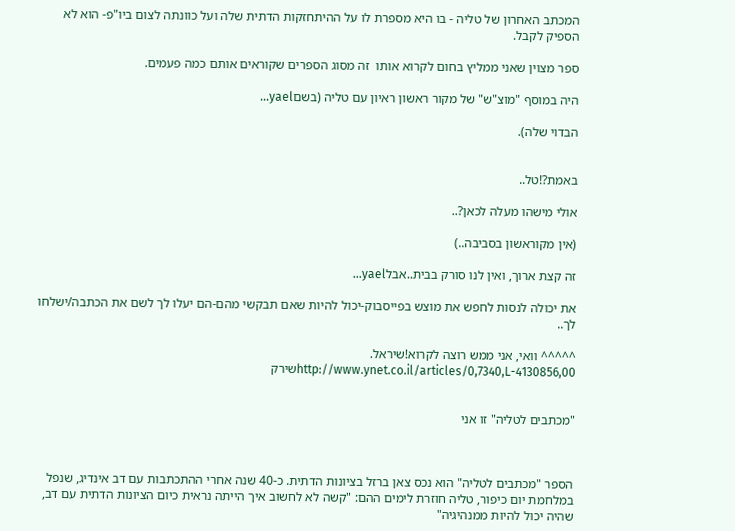המכתב האחרון של טליה - בו היא מספרת לו על ההיתחזקות הדתית שלה ועל כוונתה לצום ביו"פ- הוא לא הספיק לקבל.

ספר מצוין שאני ממליץ בחום לקרוא אותו  זה מסוג הספרים שקוראים אותם כמה פעמים.

היה במוסף "מוצ"ש" של מקור ראשון ראיון עם טליה (בשםyael...

הבדוי שלה).


באמת?!טל..

אולי מישהו מעלה לכאן?..

(אין מקוראשון בסביבה..)

זה קצת ארוך, ואין לנו סורק בבית..אבלyael...

את יכולה לנסות לחפש את מוצש בפייסבוק-יכול להיות שאם תבקשי מהם-הם יעלו לך לשם את הכתבה/ישלחו לך..

^^^^^ וואי, אני ממש רוצה לקרוא!שיראל.
http://www.ynet.co.il/articles/0,7340,L-4130856,00שירק


"מכתבים לטליה" זו אני



הספר "מכתבים לטליה" הוא נכס צאן ברזל בציונות הדתית. כ-40 שנה אחרי ההתכתבות עם דב אינדיג, שנפל במלחמת יום כיפור, טליה חוזרת לימים ההם: "קשה לא לחשוב איך הייתה נראית כיום הציונות הדתית עם דב, שהיה יכול להיות ממנהיגיה"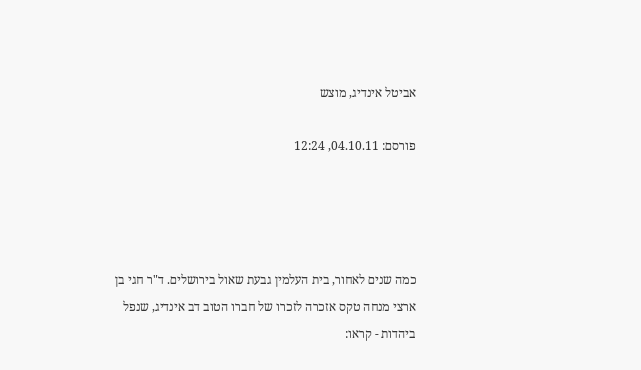אביטל אינדיג, מוצש

פורסם: 04.10.11, 12:24




כמה שנים לאחור, בית העלמין גבעת שאול בירושלים. ד"ר חגי בן ארצי מנחה טקס אזכרה לזכרו של חברו הטוב דב אינדיג, שנפל ביהדות - קראו: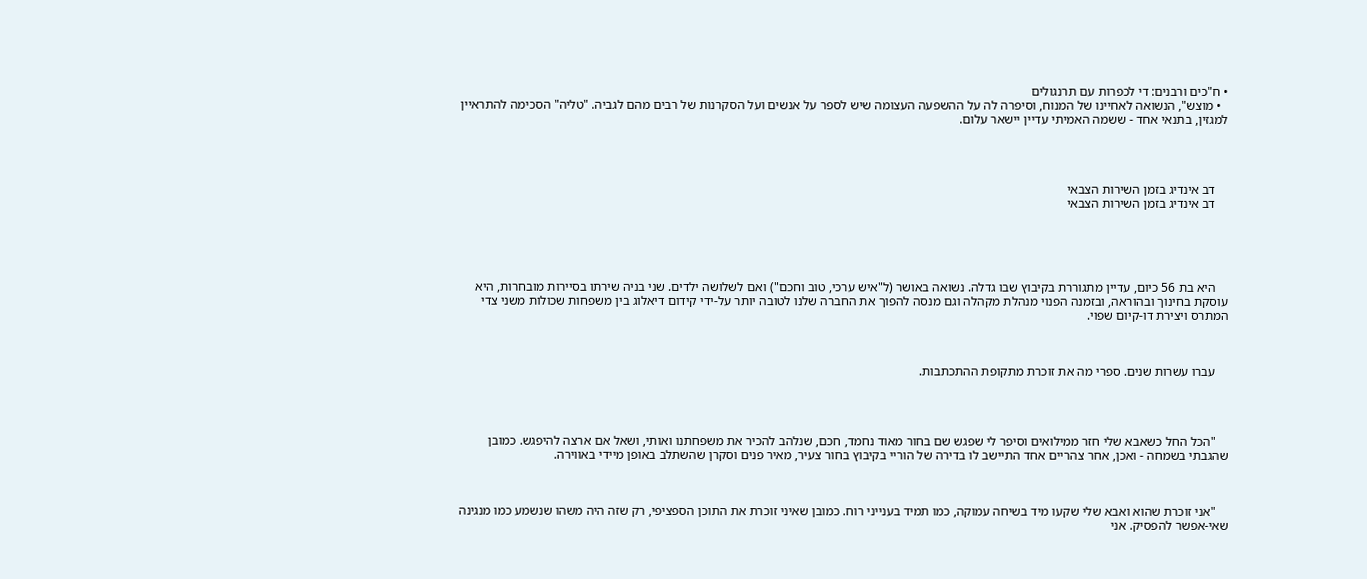• ח"כים ורבנים: די לכפרות עם תרנגולים
  • מוצש", הנשואה לאחיינו של המנוח, וסיפרה לה על ההשפעה העצומה שיש לספר על אנשים ועל הסקרנות של רבים מהם לגביה. "טליה" הסכימה להתראיין למגזין, בתנאי אחד - ששמה האמיתי עדיין יישאר עלום.




    דב אינדיג בזמן השירות הצבאי
    דב אינדיג בזמן השירות הצבאי





    היא בת 56 כיום, עדיין מתגוררת בקיבוץ שבו גדלה. נשואה באושר (ל"איש ערכי, טוב וחכם") ואם לשלושה ילדים. שני בניה שירתו בסיירות מובחרות, היא עוסקת בחינוך ובהוראה, ובזמנה הפנוי מנהלת מקהלה וגם מנסה להפוך את החברה שלנו לטובה יותר על-ידי קידום דיאלוג בין משפחות שכולות משני צדי המתרס ויצירת דו-קיום שפוי.



    עברו עשרות שנים. ספרי מה את זוכרת מתקופת ההתכתבות.




    "הכל החל כשאבא שלי חזר ממילואים וסיפר לי שפגש שם בחור מאוד נחמד, חכם, שנלהב להכיר את משפחתנו ואותי, ושאל אם ארצה להיפגש. כמובן שהגבתי בשמחה - ואכן, אחר צהריים אחד התיישב לו בדירה של הוריי בקיבוץ בחור צעיר, מאיר פנים וסקרן שהשתלב באופן מיידי באווירה.



    "אני זוכרת שהוא ואבא שלי שקעו מיד בשיחה עמוקה, כמו תמיד בענייני רוח. כמובן שאיני זוכרת את התוכן הספציפי, רק שזה היה משהו שנשמע כמו מנגינה שאי-אפשר להפסיק. אני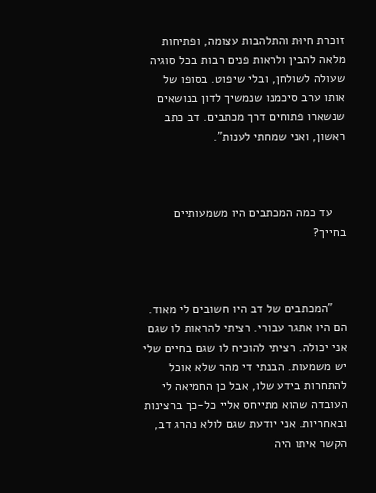זוכרת חיוּת והתלהבות עצומה, ופתיחות מלאה להבין ולראות פנים רבות בכל סוגיה שעולה לשולחן, ובלי שיפוט. בסופו של אותו ערב סיכמנו שנמשיך לדון בנושאים שנשארו פתוחים דרך מכתבים. דב כתב ראשון, ואני שמחתי לענות".



    עד כמה המכתבים היו משמעותיים בחייך?



    "המכתבים של דב היו חשובים לי מאוד. הם היו אתגר עבורי. רציתי להראות לו שגם אני יכולה. רציתי להוכיח לו שגם בחיים שלי יש משמעות. הבנתי די מהר שלא אוכל להתחרות בידע שלו, אבל כן החמיאה לי העובדה שהוא מתייחס אליי כל-כך ברצינות ובאחריות. אני יודעת שגם לולא נהרג דב, הקשר איתו היה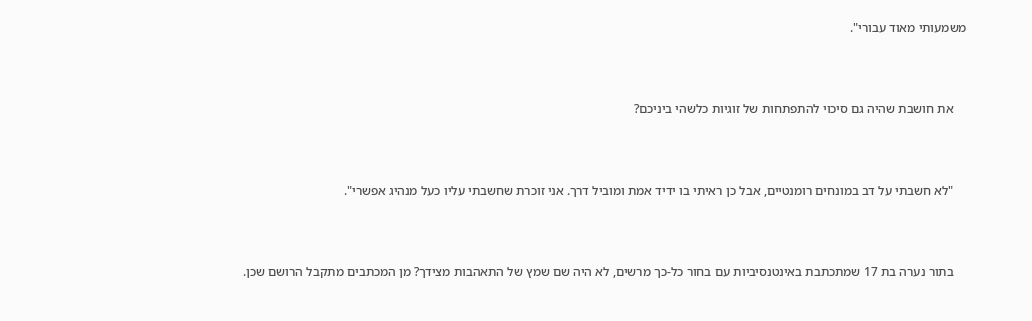משמעותי מאוד עבורי".



    את חושבת שהיה גם סיכוי להתפתחות של זוגיות כלשהי ביניכם?



    "לא חשבתי על דב במונחים רומנטיים, אבל כן ראיתי בו ידיד אמת ומוביל דרך. אני זוכרת שחשבתי עליו כעל מנהיג אפשרי".



    בתור נערה בת 17 שמתכתבת באינטנסיביות עם בחור כל-כך מרשים, לא היה שם שמץ של התאהבות מצידך? מן המכתבים מתקבל הרושם שכן.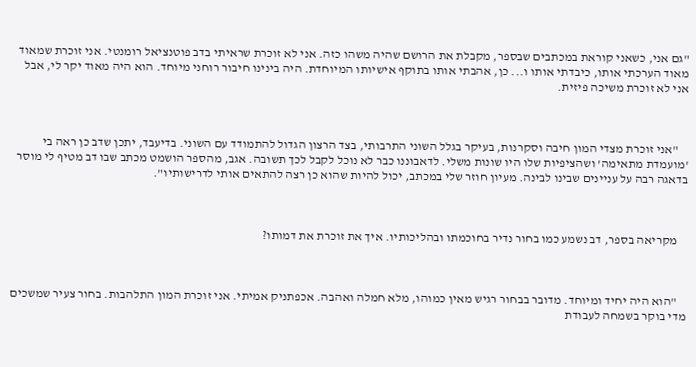"גם אני, כשאני קוראת במכתבים שבספר, מקבלת את הרושם שהיה משהו כזה. אני לא זוכרת שראיתי בדב פוטנציאל רומנטי. אני זוכרת שמאוד מאוד הערכתי אותו, כיבדתי אותו ו... כן, אהבתי אותו בתוקף אישיותו המיוחדת. היה בינינו חיבור רוחני מיוחד. הוא היה מאוד יקר לי, אבל אני לא זוכרת משיכה פיזית.



    "אני זוכרת מצדי המון חיבה וסקרנות, בעיקר בגלל השוני התרבותי, בצד הרצון הגדול להתמודד עם השוני. בדיעבד, יתכן שדב כן ראה בי 'מועמדת מתאימה' ושהציפיות שלו היו שונות משלי. לדאבוננו כבר לא נוכל לקבל לכך תשובה. אגב, מהספר הושמט מכתב שבו דב מטיף לי מוסר בדאגה רבה על עניינים שבינו לבינה. מעיון חוזר שלי במכתב, יכול להיות שהוא כן רצה להתאים אותי לדרישותיו".



    מקריאה בספר, דב נשמע כמו בחור נדיר בחוכמתו ובהליכותיו. איך את זוכרת את דמותו?



    "הוא היה יחיד ומיוחד. מדובר בבחור רגיש מאין כמוהו, מלא חמלה ואהבה. אכפתניק אמיתי. אני זוכרת המון התלהבות. בחור צעיר שמשכים מדי בוקר בשמחה לעבודת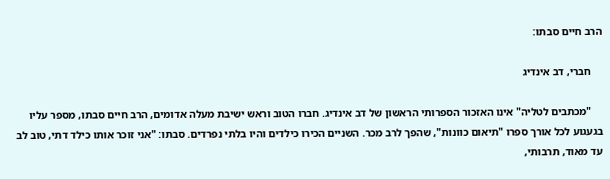הרב חיים סבתו:

    חברי, דב אינדיג

    "מכתבים לטליה" אינו האזכור הספרותי הראשון של דב אינדיג. חברו הטוב וראש ישיבת מעלה אדומים, הרב חיים סבתו, מספר עליו בגעגוע לכל אורך ספרו "תיאום כוונות", שהפך לרב מכר. השניים הכירו כילדים והיו בלתי נפרדים. סבתו: "אני זוכר אותו כילד דתי, טוב לב עד מאוד, תרבותי,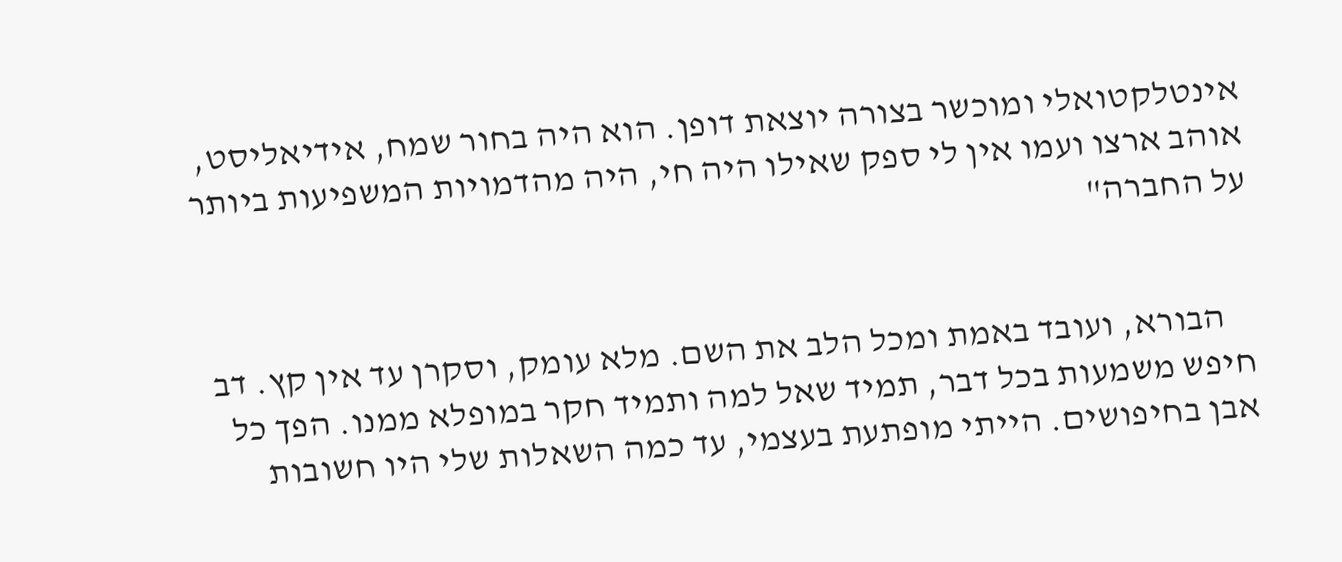אינטלקטואלי ומוכשר בצורה יוצאת דופן. הוא היה בחור שמח, אידיאליסט, אוהב ארצו ועמו אין לי ספק שאילו היה חי, היה מהדמויות המשפיעות ביותר על החברה"


    הבורא, ועובד באמת ומכל הלב את השם. מלא עומק, וסקרן עד אין קץ. דב חיפש משמעות בכל דבר, תמיד שאל למה ותמיד חקר במופלא ממנו. הפך כל אבן בחיפושים. הייתי מופתעת בעצמי, עד כמה השאלות שלי היו חשובות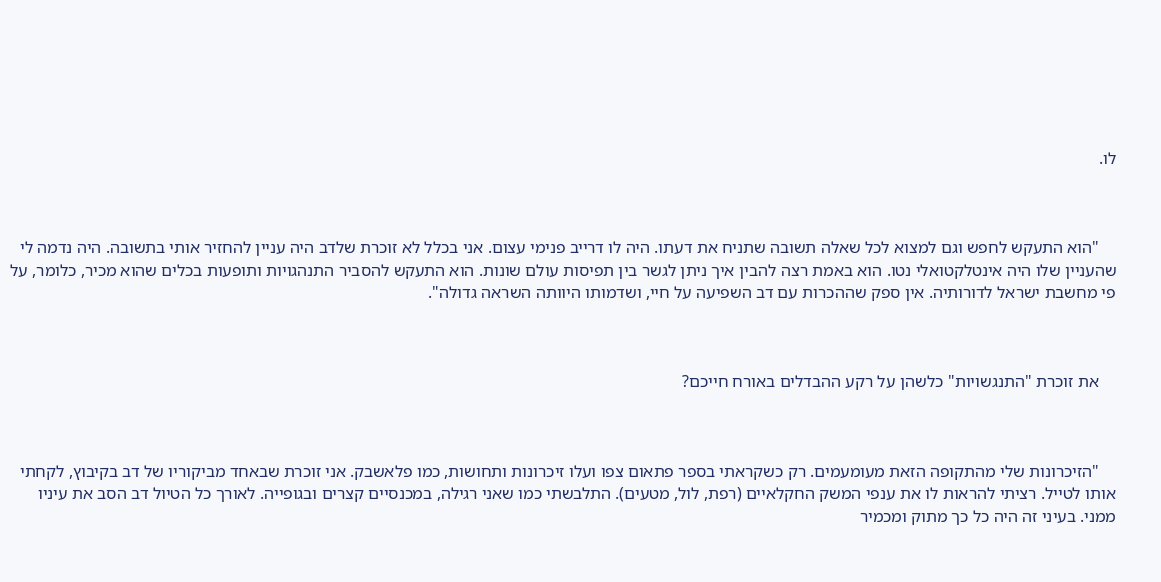לו.



    "הוא התעקש לחפש וגם למצוא לכל שאלה תשובה שתניח את דעתו. היה לו דרייב פנימי עצום. אני בכלל לא זוכרת שלדב היה עניין להחזיר אותי בתשובה. היה נדמה לי שהעניין שלו היה אינטלקטואלי נטו. הוא באמת רצה להבין איך ניתן לגשר בין תפיסות עולם שונות. הוא התעקש להסביר התנהגויות ותופעות בכלים שהוא מכיר, כלומר, על פי מחשבת ישראל לדורותיה. אין ספק שההכרות עם דב השפיעה על חיי, ושדמותו היוותה השראה גדולה".



    את זוכרת "התנגשויות" כלשהן על רקע ההבדלים באורח חייכם?



    "הזיכרונות שלי מהתקופה הזאת מעומעמים. רק כשקראתי בספר פתאום צפו ועלו זיכרונות ותחושות, כמו פלאשבק. אני זוכרת שבאחד מביקוריו של דב בקיבוץ, לקחתי אותו לטייל. רציתי להראות לו את ענפי המשק החקלאיים (רפת, לול, מטעים). התלבשתי כמו שאני רגילה, במכנסיים קצרים ובגופייה. לאורך כל הטיול דב הסב את עיניו ממני. בעיני זה היה כל כך מתוק ומכמיר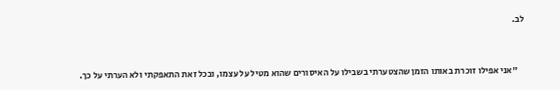לב.



    "אני אפילו זוכרת באותו הזמן שהצטערתי בשבילו על האיסורים שהוא מטיל על עצמו, ובכל זאת התאפקתי ולא הערתי על כך.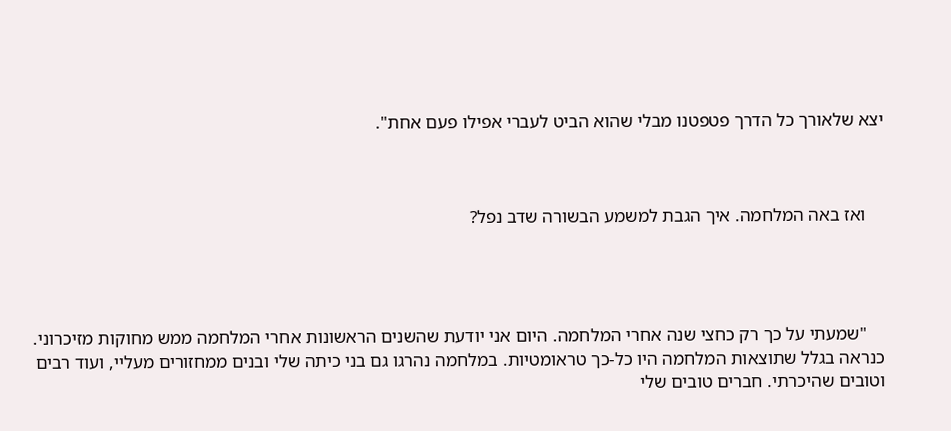יצא שלאורך כל הדרך פטפטנו מבלי שהוא הביט לעברי אפילו פעם אחת".



    ואז באה המלחמה. איך הגבת למשמע הבשורה שדב נפל?




    "שמעתי על כך רק כחצי שנה אחרי המלחמה. היום אני יודעת שהשנים הראשונות אחרי המלחמה ממש מחוקות מזיכרוני. כנראה בגלל שתוצאות המלחמה היו כל-כך טראומטיות. במלחמה נהרגו גם בני כיתה שלי ובנים ממחזורים מעליי, ועוד רבים וטובים שהיכרתי. חברים טובים שלי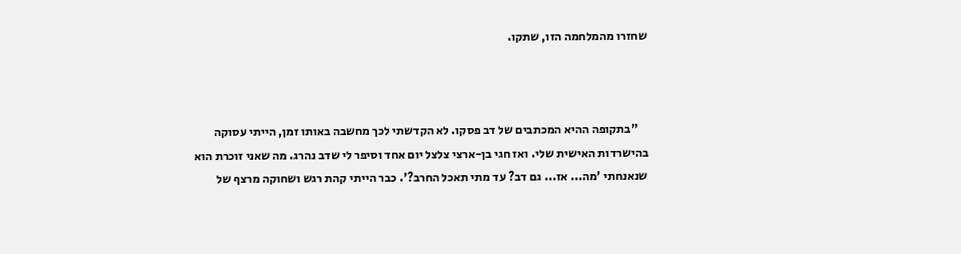שחזרו מהמלחמה הזו, שתקו.



    "בתקופה ההיא המכתבים של דב פסקו. לא הקדשתי לכך מחשבה באותו זמן, הייתי עסוקה בהישרדות האישית שלי. ואז חגי בן-ארצי צלצל יום אחד וסיפר לי שדב נהרג. מה שאני זוכרת הוא שנאנחתי 'מה... אז... גם דב? עד מתי תאכל החרב?'. כבר הייתי קהת רגש ושחוקה מרצף של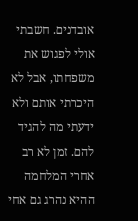אובדנים. חשבתי אולי לפגוש את משפחתו, אבל לא היכרתי אותם ולא ידעתי מה להגיד להם. זמן לא רב אחרי המלחמה ההיא נהרג גם אחי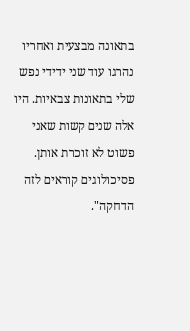בתאונה מבצעית ואחריו נהרגו עוד שני ידידי נפש שלי בתאונות צבאיות. היו אלה שנים קשות שאני פשוט לא זוכרת אותן. פסיכולוגים קוראים לזה הדחקה".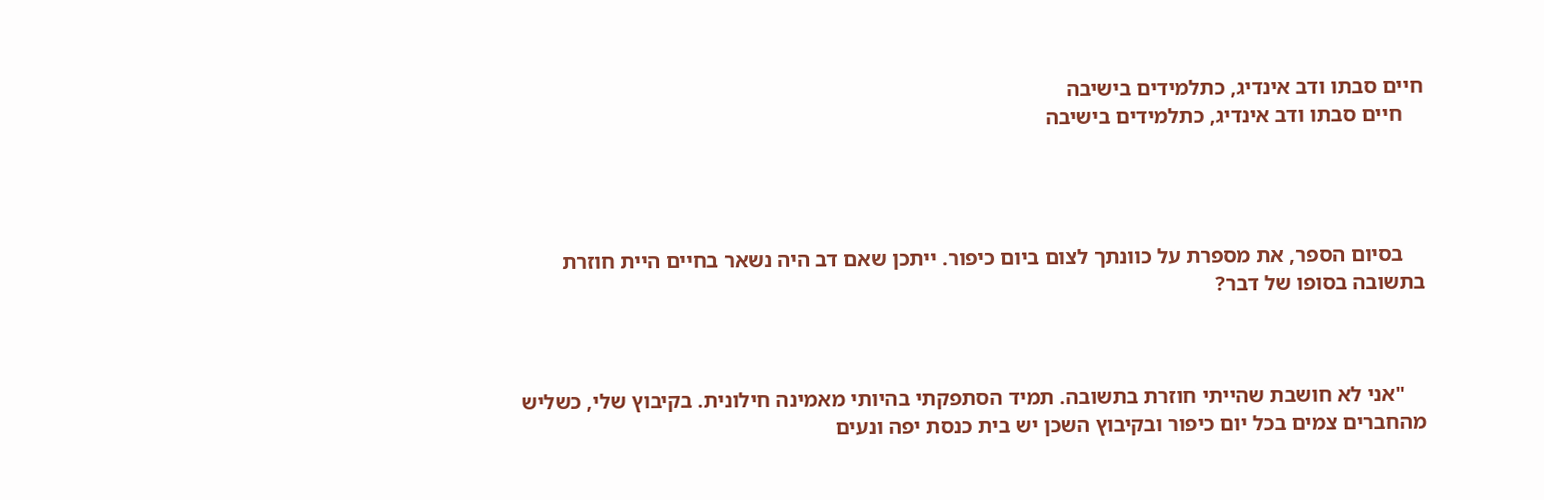חיים סבתו ודב אינדיג, כתלמידים בישיבה
    חיים סבתו ודב אינדיג, כתלמידים בישיבה




    בסיום הספר, את מספרת על כוונתך לצום ביום כיפור. ייתכן שאם דב היה נשאר בחיים היית חוזרת בתשובה בסופו של דבר?



    "אני לא חושבת שהייתי חוזרת בתשובה. תמיד הסתפקתי בהיותי מאמינה חילונית. בקיבוץ שלי, כשליש מהחברים צמים בכל יום כיפור ובקיבוץ השכן יש בית כנסת יפה ונעים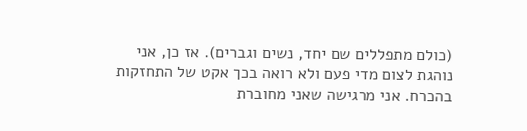(כולם מתפללים שם יחד, נשים וגברים). אז כן, אני נוהגת לצום מדי פעם ולא רואה בכך אקט של התחזקות בהכרח. אני מרגישה שאני מחוברת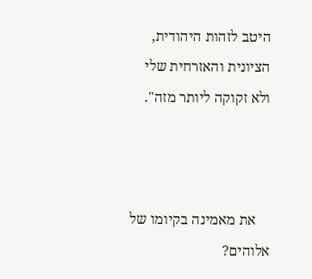היטב לזהות היהודית, הציונית והאזרחית שלי ולא זקוקה ליותר מזה".



    את מאמינה בקיומו של אלוהים?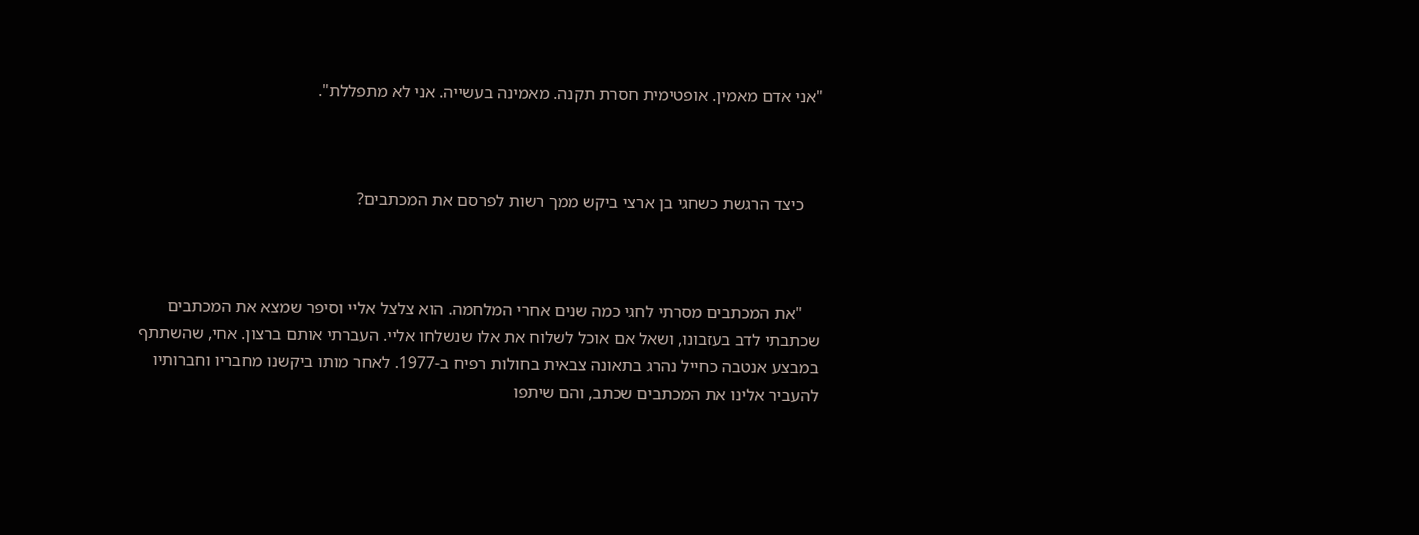"אני אדם מאמין. אופטימית חסרת תקנה. מאמינה בעשייה. אני לא מתפללת".



    כיצד הרגשת כשחגי בן ארצי ביקש ממך רשות לפרסם את המכתבים?



    "את המכתבים מסרתי לחגי כמה שנים אחרי המלחמה. הוא צלצל אליי וסיפר שמצא את המכתבים שכתבתי לדב בעזבונו, ושאל אם אוכל לשלוח את אלו שנשלחו אליי. העברתי אותם ברצון. אחי, שהשתתף במבצע אנטבה כחייל נהרג בתאונה צבאית בחולות רפיח ב-1977. לאחר מותו ביקשנו מחבריו וחברותיו להעביר אלינו את המכתבים שכתב, והם שיתפו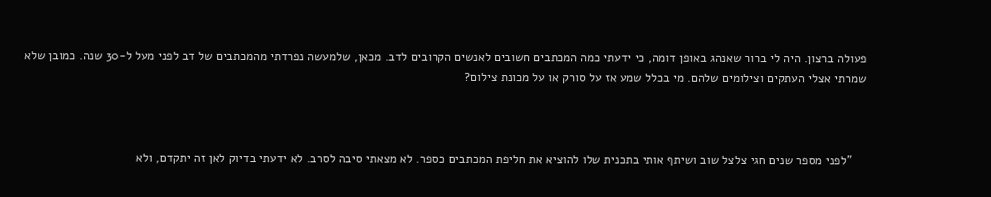פעולה ברצון. היה לי ברור שאנהג באופן דומה, כי ידעתי כמה המכתבים חשובים לאנשים הקרובים לדב. מכאן, שלמעשה נפרדתי מהמכתבים של דב לפני מעל ל-30 שנה. כמובן שלא שמרתי אצלי העתקים וצילומים שלהם. מי בכלל שמע אז על סורק או על מכונת צילום?



    "לפני מספר שנים חגי צלצל שוב ושיתף אותי בתכנית שלו להוציא את חליפת המכתבים כספר. לא מצאתי סיבה לסרב. לא ידעתי בדיוק לאן זה יתקדם, ולא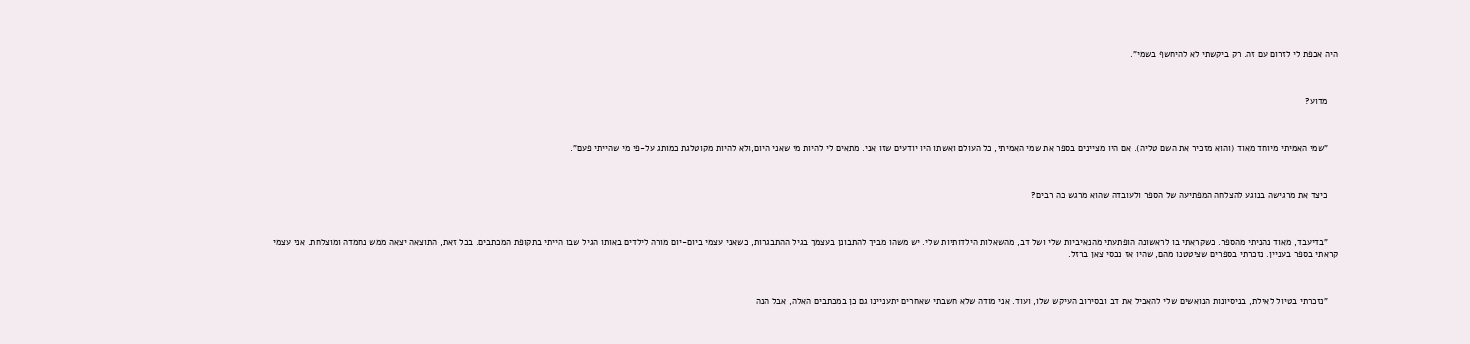היה אכפת לי לזרום עם זה. רק ביקשתי לא להיחשף בשמי".



    מדוע?



    "שמי האמיתי מיוחד מאוד (והוא מזכיר את השם טליה). אם היו מציינים בספר את שמי האמיתי, כל העולם ואשתו היו יודעים שזו אני. מתאים לי להיות מי שאני היום,ולא להיות מקוטלגת כמותג על-פי מי שהייתי פעם".



    כיצד את מרגישה בנוגע להצלחה המפתיעה של הספר ולעובדה שהוא מרגש כה רבים?



    "בדיעבד, מאוד נהניתי מהספר. כשקראתי בו לראשונה הופתעתי מהנאיביות שלי ושל דב, מהשאלות הילדותיות שלי. יש משהו מביך להתבונן בעצמך בגיל ההתבגרות, כשאני עצמי ביום-יום מורה לילדים באותו הגיל שבו הייתי בתקופת המכתבים. בכל זאת, התוצאה יצאה ממש נחמדה ומוצלחת. אני עצמי קראתי בספר בעניין. נזכרתי בספרים שציטטנו מהם, שהיו אז נכסי צאן ברזל.



    "נזכרתי בטיול לאילת, בניסיונות הנואשים שלי להאכיל את דב ובסירוב העיקש שלו, ועוד. אני מודה שלא חשבתי שאחרים יתעניינו גם כן במכתבים האלה, אבל הנה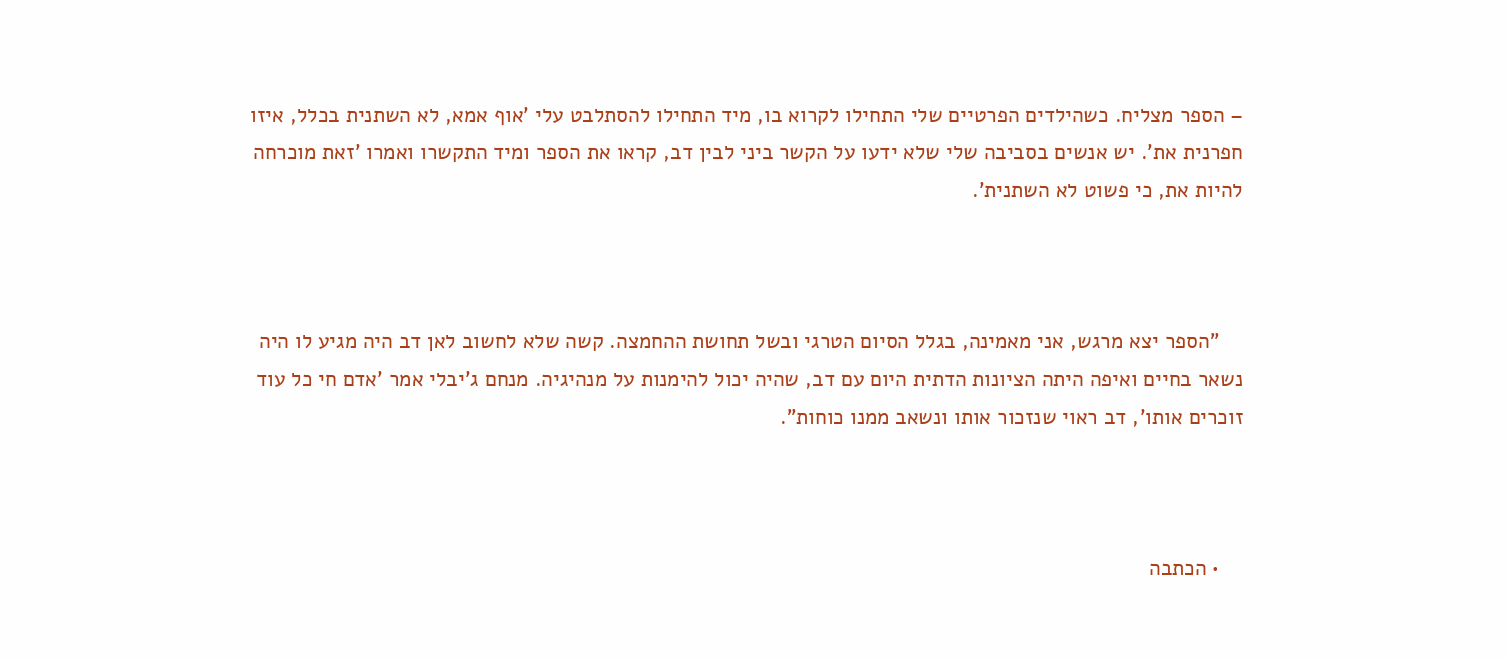– הספר מצליח. כשהילדים הפרטיים שלי התחילו לקרוא בו, מיד התחילו להסתלבט עלי 'אוף אמא, לא השתנית בכלל, איזו חפרנית את'. יש אנשים בסביבה שלי שלא ידעו על הקשר ביני לבין דב, קראו את הספר ומיד התקשרו ואמרו 'זאת מוכרחה להיות את, כי פשוט לא השתנית'.



    "הספר יצא מרגש, אני מאמינה, בגלל הסיום הטרגי ובשל תחושת ההחמצה. קשה שלא לחשוב לאן דב היה מגיע לו היה נשאר בחיים ואיפה היתה הציונות הדתית היום עם דב, שהיה יכול להימנות על מנהיגיה. מנחם ג'יבלי אמר 'אדם חי כל עוד זוכרים אותו', דב ראוי שנזכור אותו ונשאב ממנו כוחות".



    • הכתבה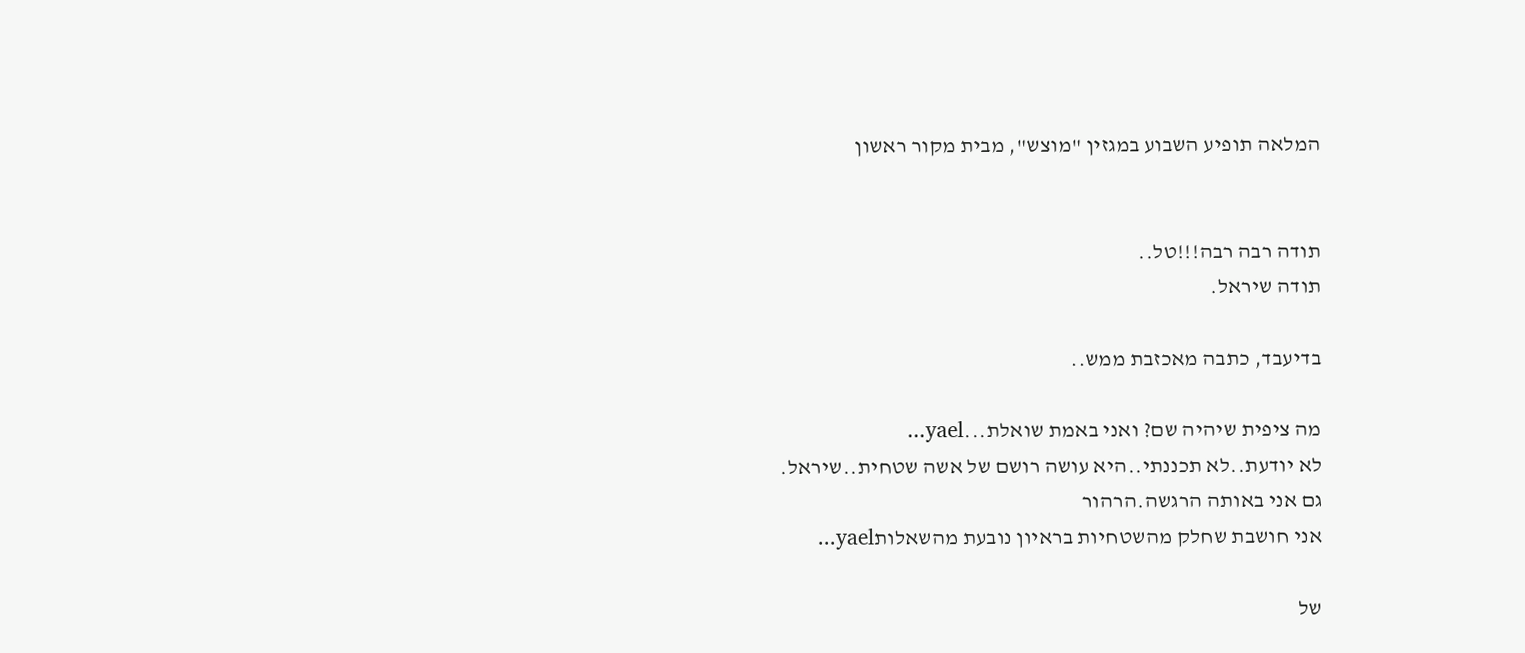המלאה תופיע השבוע במגזין "מוצש", מבית מקור ראשון


תודה רבה רבה!!!טל..
תודה שיראל.

בדיעבד, כתבה מאכזבת ממש..

מה ציפית שיהיה שם? ואני באמת שואלת...yael...
לא יודעת..לא תכננתי..היא עושה רושם של אשה שטחית..שיראל.
גם אני באותה הרגשה.הרהור
אני חושבת שחלק מהשטחיות בראיון נובעת מהשאלותyael...

של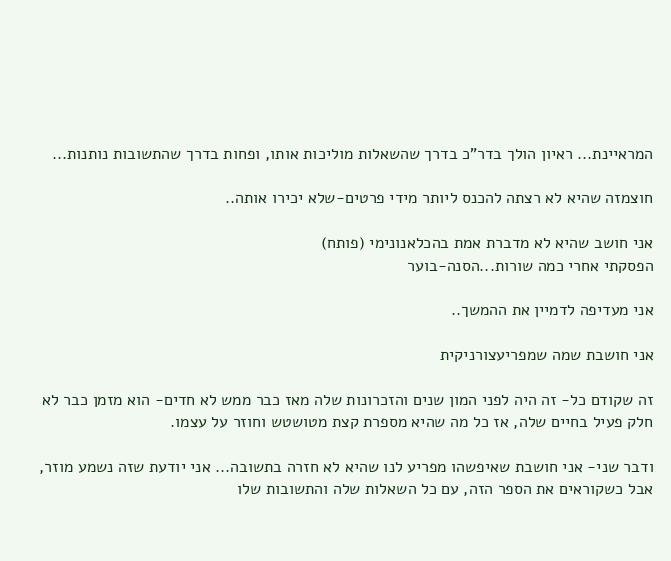המראיינת... ראיון הולך בדר"כ בדרך שהשאלות מוליכות אותו, ופחות בדרך שהתשובות נותנות...

חוצמזה שהיא לא רצתה להכנס ליותר מידי פרטים-שלא יכירו אותה..

אני חושב שהיא לא מדברת אמת בהכלאנונימי (פותח)
הפסקתי אחרי כמה שורות...הסנה-בוער

אני מעדיפה לדמיין את ההמשך..

אני חושבת שמה שמפריעצורניקית

זה שקודם כל- זה היה לפני המון שנים והזכרונות שלה מאז כבר ממש לא חדים- הוא מזמן כבר לא חלק פעיל בחיים שלה, אז כל מה שהיא מספרת קצת מטושטש וחוזר על עצמו.

ודבר שני- אני חושבת שאיפשהו מפריע לנו שהיא לא חזרה בתשובה... אני יודעת שזה נשמע מוזר, אבל כשקוראים את הספר הזה, עם כל השאלות שלה והתשובות שלו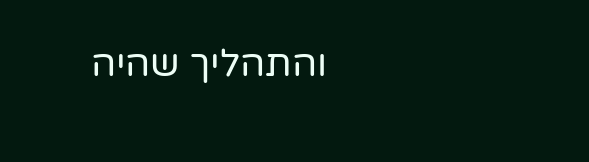והתהליך שהיה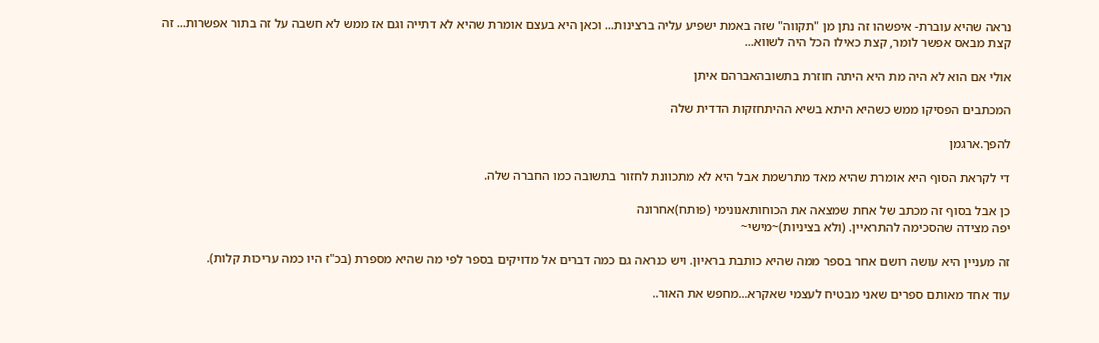נראה שהיא עוברת- איפשהו זה נתן מן "תקווה" שזה באמת ישפיע עליה ברצינות... וכאן היא בעצם אומרת שהיא לא דתייה וגם אז ממש לא חשבה על זה בתור אפשרות... זה קצת מבאס אפשר לומר, קצת כאילו הכל היה לשווא...

אולי אם הוא לא היה מת היא היתה חוזרת בתשובהאברהם איתן

המכתבים הפסיקו ממש כשהיא היתא בשיא ההיתחזקות הדדית שלה

להפך.ארגמן

די לקראת הסוף היא אומרת שהיא מאד מתרשמת אבל היא לא מתכוונת לחזור בתשובה כמו החברה שלה.

כן אבל בסוף זה מכתב של אחת שמצאה את הכוחותאנונימי (פותח)אחרונה
יפה מצידה שהסכימה להתראיין. (ולא בציניות)~מישי~

זה מעניין היא עושה רושם אחר בספר ממה שהיא כותבת בראיון. ויש כנראה גם כמה דברים אל מדויקים בספר לפי מה שהיא מספרת (בכ"ז היו כמה עריכות קלות).

עוד אחד מאותם ספרים שאני מבטיח לעצמי שאקרא...מחפש את האור..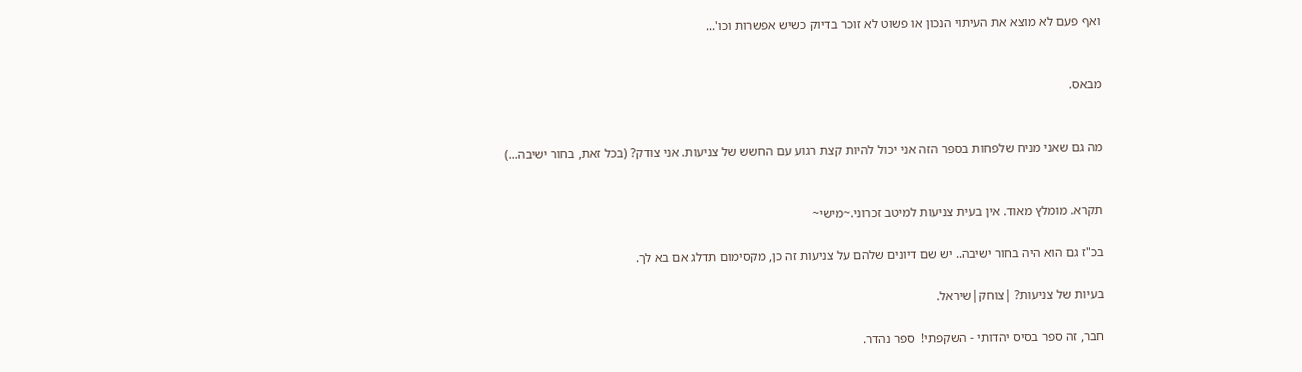ואף פעם לא מוצא את העיתוי הנכון או פשוט לא זוכר בדיוק כשיש אפשרות וכו'...


מבאס.


מה גם שאני מניח שלפחות בספר הזה אני יכול להיות קצת רגוע עם החשש של צניעות. אני צודק? (בכל זאת, בחור ישיבה...)


תקרא. מומלץ מאוד. אין בעית צניעות למיטב זכרוני.~מישי~

בכ"ז גם הוא היה בחור ישיבה.. יש שם דיונים שלהם על צניעות זה כן, מקסימום תדלג אם בא לך.

בעיות של צניעות? |צוחק|שיראל.

חבר, זה ספר בסיס יהדותי - השקפתי!  ספר נהדר.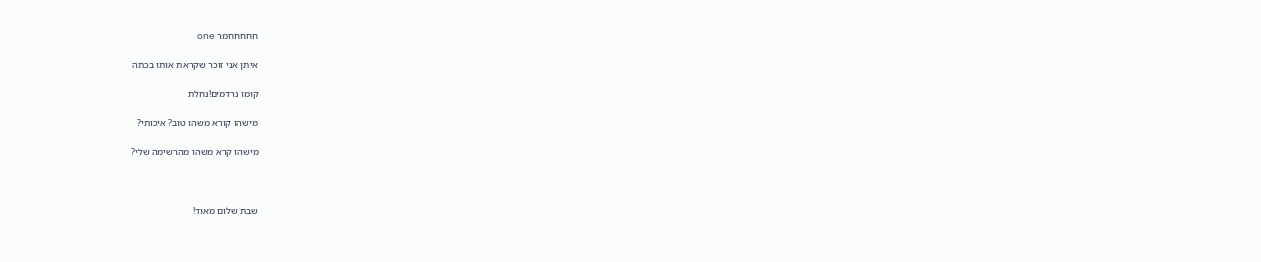חחחחחמר one

איתן אני זוכר שקראת אותו בכתה

קומו נרדמים!נחלת

מישהו קורא משהו טוב? איכותי?

מישהו קרא משהו מהרשימה שלי?



שבת שלום מאוד!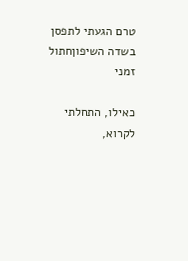טרם הגעתי לתפסן בשדה השיפוןחתול זמני

כאילו, התחלתי לקרוא,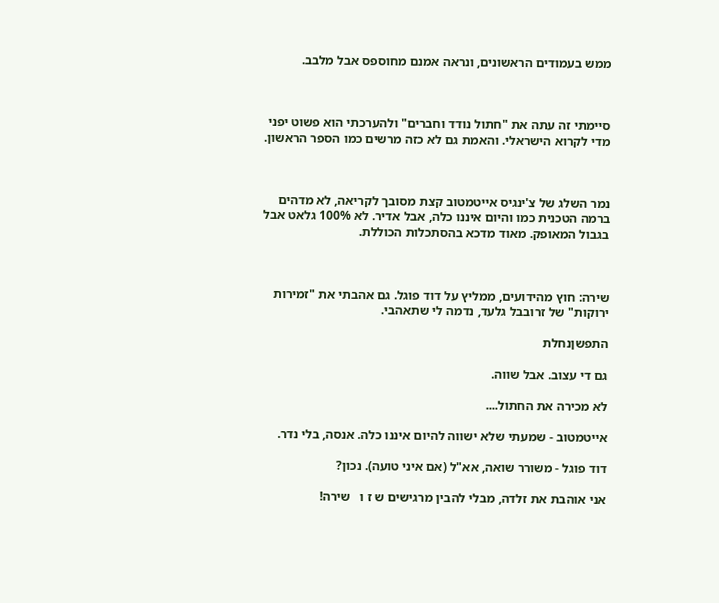ממש בעמודים הראשונים, ונראה אמנם מחוספס אבל מלבב.



סיימתי זה עתה את "חתול נודד וחברים" ולהערכתי הוא פשוט יפני מדי לקרוא הישראלי. והאמת גם לא כזה מרשים כמו הספר הראשון.



נמר השלג של צ'ינגיס אייטמטוב קצת מסובך לקריאה, לא מדהים ברמה הטכנית כמו והיום איננו כלה, אבל אדיר. לא 100% גלאט אבל בגבול המאופק. מאוד מדכא בהסתכלות הכוללת.



שירה: חוץ מהידועים, ממליץ על דוד פוגל. גם אהבתי את "זמירות ירוקות" של זרובבל גלעד, נדמה לי שתאהבי.

התפשןנחלת

גם די עצוב. אבל שווה.

לא מכירה את החתול....

אייטמטוב - שמעתי שלא ישווה להיום איננו כלה. אנסה, בלי נדר.

דוד פוגל - משורר שואה, אא"ל (אם איני טועה). נכון?

אני אוהבת את זלדה, מבלי להבין מרגישים ש ז ו   שירה!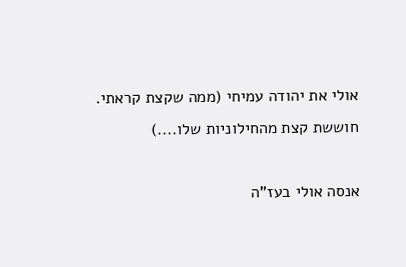אולי את יהודה עמיחי (ממה שקצת קראתי. חוששת קצת מהחילוניות שלו....)

אנסה אולי בעז"ה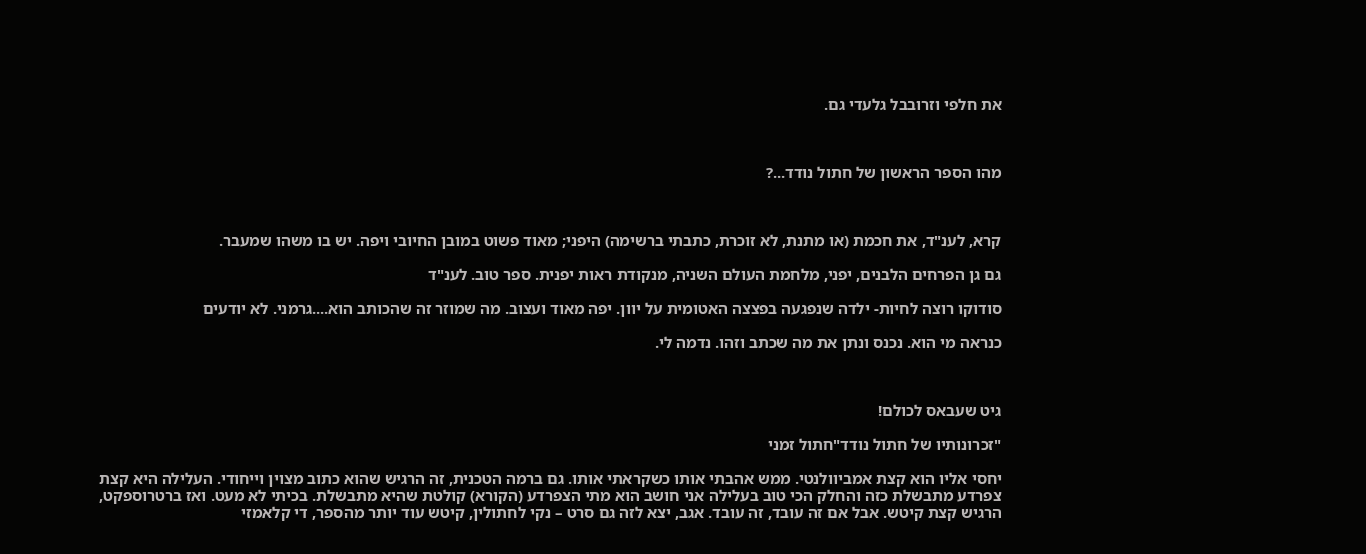את חלפי וזרובבל גלעדי גם.



מהו הספר הראשון של חתול נודד...?



קרא, לענ"ד, את חכמת (או מתנת, לא זוכרת, כתבתי ברשימה) היפני; מאוד פשוט במובן החיובי ויפה. יש בו משהו שמעבר.

גם גן הפרחים הלבנים, יפני, מלחמת העולם השניה, מנקודת ראות יפנית. ספר טוב. לענ"ד

סודוקו רוצה לחיות- ילדה שנפגעה בפצצה האטומית על יוון. יפה מאוד ועצוב. מה שמוזר זה שהכותב הוא....גרמני. לא יודעים

כנראה מי הוא. נכנס ונתן את מה שכתב וזהו. נדמה לי.



גיט שעבאס לכולם!

"זכרונותיו של חתול נודד"חתול זמני

יחסי אליו הוא קצת אמביוולנטי. ממש אהבתי אותו כשקראתי אותו. גם ברמה הטכנית, זה הרגיש שהוא כתוב מצוין וייחודי. העלילה היא קצת צפרדע מתבשלת כזה והחלק הכי טוב בעלילה אני חושב הוא מתי הצפרדע (הקורא) קולטת שהיא מתבשלת. בכיתי לא מעט. ואז ברטרוספקט, הרגיש קצת קיטש. אבל אם זה עובד, זה עובד. אגב, יצא לזה גם סרט – נקי לחתולין, קיטש עוד יותר מהספר, די קלאמזי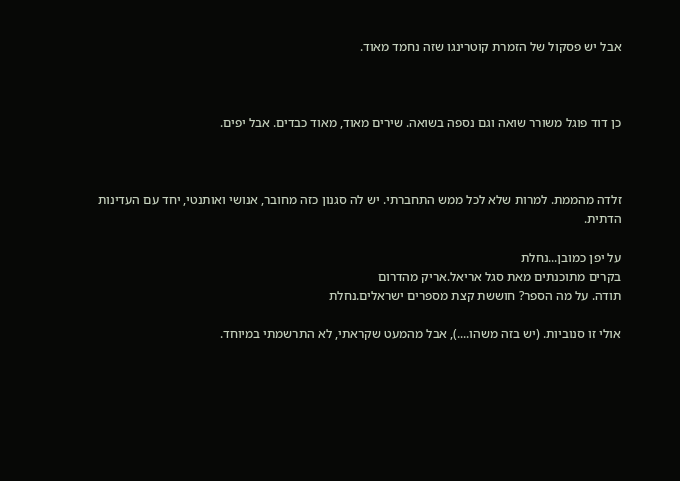אבל יש פסקול של הזמרת קוטרינגו שזה נחמד מאוד.



כן דוד פוגל משורר שואה וגם נספה בשואה. שירים מאוד, מאוד כבדים. אבל יפים.



זלדה מהממת. למרות שלא לכל ממש התחברתי. יש לה סגנון כזה מחובר, אנושי ואותנטי, יחד עם העדינות הדתית.

על יפן כמובן...נחלת
בקרים מתוכנתים מאת סגל אריאל.אריק מהדרום
תודה. על מה הספר? חוששת קצת מספרים ישראלים.נחלת

אולי זו סנוביות. (יש בזה משהו....), אבל מהמעט שקראתי, לא התרשמתי במיוחד.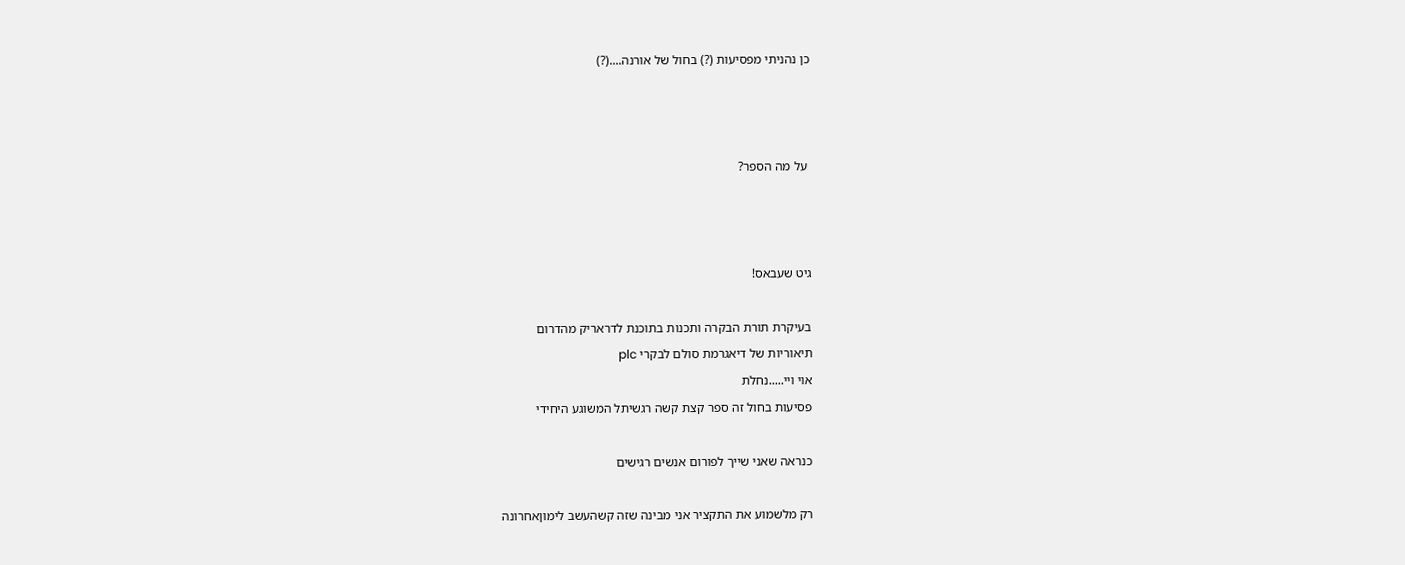כן נהניתי מפסיעות (?) בחול של אורנה....(?)



 על מה הספר?



גיט שעבאס!

בעיקרת תורת הבקרה ותכנות בתוכנת לדראריק מהדרום
תיאוריות של דיאגרמת סולם לבקרי plc
אוי ויי.....נחלת
פסיעות בחול זה ספר קצת קשה רגשיתל המשוגע היחידי

כנראה שאני שייך לפורום אנשים רגישים

רק מלשמוע את התקציר אני מבינה שזה קשהעשב לימוןאחרונה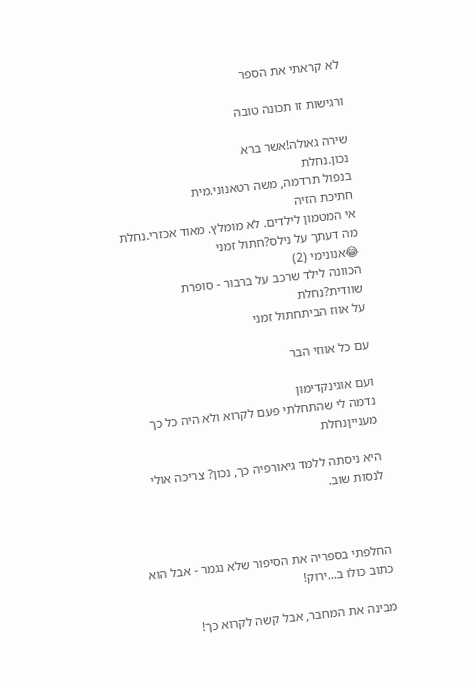לא קראתי את הספר

ורגישות זו תכונה טובה

שירה גאולה!אשר ברא
נכון.נחלת
בנפול תרדמה, משה רטאנוני.מית
חתיכת הזיה
אי המטמון לילדים. לא מומלץ. מאוד אכזרי.נחלת
מה דעתך על נילס?חתול זמני
😂אנונימי (2)
הכוונה לילד שרכב על ברבור - סופרת שוודית?נחלת
על אווז הביתחתול זמני

עם כל אווזי הבר

ועם אוגינקדימון
נדמה לי שהתחלתי פעם לקרוא ולא היה כל כך מענייןנחלת

היא ניסתה ללמד גיאורפיה כך, נכון? צריכה אולי לנסות שוב.



החלפתי בספריה את הסיפור שלא נגמר - אבל הוא כתוב כולו ב...ירוק!

מבינה את המחבר, אבל קשה לקרוא כך!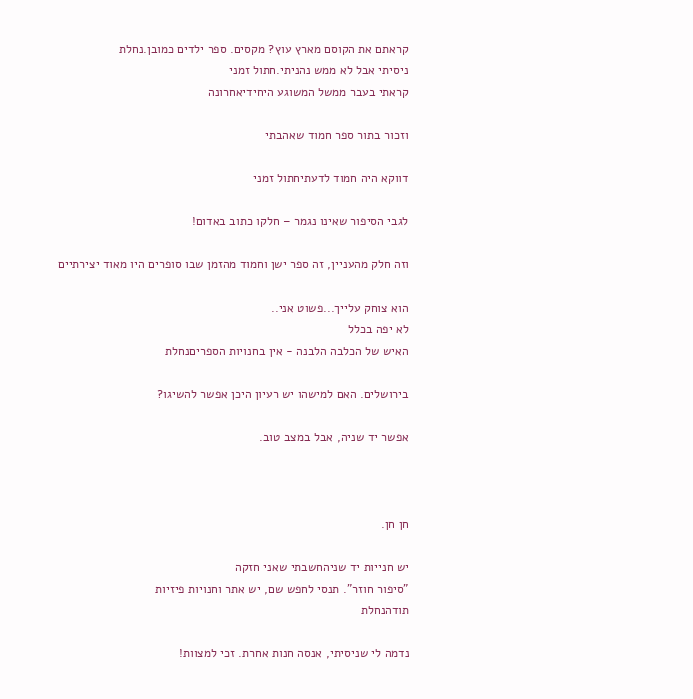קראתם את הקוסם מארץ עוץ? מקסים. ספר ילדים כמובן.נחלת
ניסיתי אבל לא ממש נהניתי.חתול זמני
קראתי בעבר ממשל המשוגע היחידיאחרונה

וזכור בתור ספר חמוד שאהבתי

דווקא היה חמוד לדעתיחתול זמני

לגבי הסיפור שאינו נגמר – חלקו כתוב באדום!

וזה חלק מהעניין, זה ספר ישן וחמוד מהזמן שבו סופרים היו מאוד יצירתיים

הוא צוחק עלייך...פשוט אני..
לא יפה בכלל
האיש של הכלבה הלבנה - אין בחנויות הספריםנחלת

בירושלים. האם למישהו יש רעיון היכן אפשר להשיגו?

אפשר יד שניה, אבל במצב טוב.



חן חן.

יש חנייות יד שניהחשבתי שאני חזקה
"סיפור חוזר". תנסי לחפש שם, יש אתר וחנויות פיזיות
תודהנחלת

נדמה לי שניסיתי, אנסה חנות אחרת. זכי למצוות!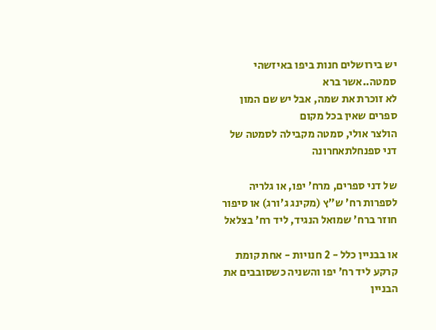יש בירושלים חנות ביפו באיזשהי סמטה..אשר ברא
לא זוכרת את שמה, אבל יש שם המון ספרים שאין בכל מקום
הולצר אולי, סמטה מקבילה לסמטה של דני ספנחלתאחרונה

של דני ספרים, מרח' יפו, או גלריה לספרות רח' ש"ץ (מקינג ג'ורג) או סיפור חוזר ברח' שמואל הנגיד, ליד רח' בצלאל

או בבניין כלל - 2 חנויות - אחת קומת קרקע ליד רח' יפו והשניה כשסובבים את הבניין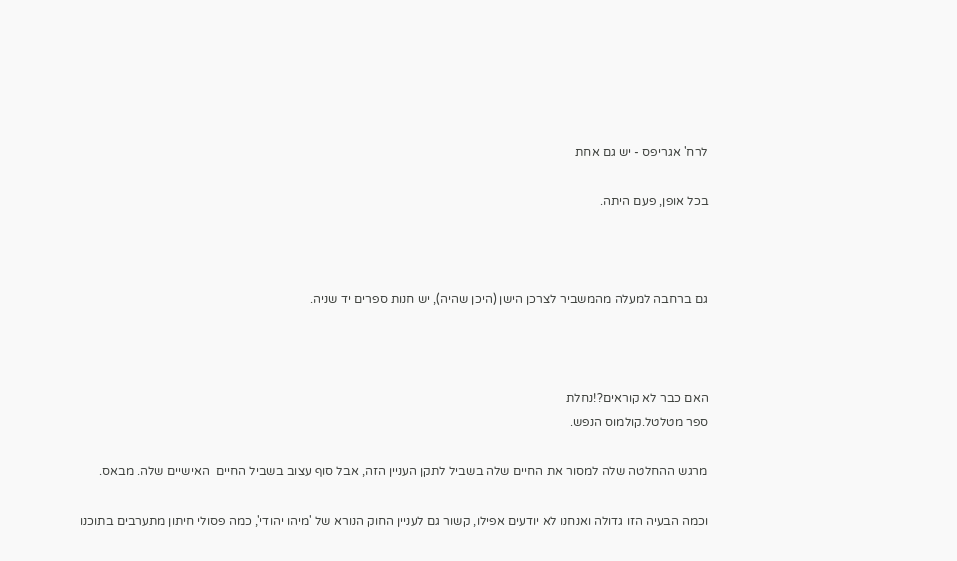לרח' אגריפס - יש גם אחת

בכל אופן, פעם היתה.



גם ברחבה למעלה מהמשביר לצרכן הישן (היכן שהיה), יש חנות ספרים יד שניה.



האם כבר לא קוראים?!נחלת
ספר מטלטל.קולמוס הנפש.

מרגש ההחלטה שלה למסור את החיים שלה בשביל לתקן העניין הזה, אבל סוף עצוב בשביל החיים  האישיים שלה. מבאס.

וכמה הבעיה הזו גדולה ואנחנו לא יודעים אפילו, קשור גם לעניין החוק הנורא של 'מיהו יהודי', כמה פסולי חיתון מתערבים בתוכנו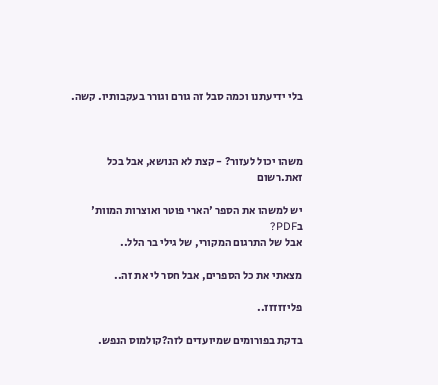בלי ידיעתנו וכמה סבל זה גורם וגורר בעקבותיו. קשה.



משהו יכול לעזור? - קצת לא הנושא, אבל בכל זאת.רשום

יש למשהו את הספר 'הארי פוטר ואוצרות המוות' בPDF?
אבל של התרגום המקורי, של גילי בר הלל..

מצאתי את כל הספרים, אבל חסר לי את זה..

פליזזזזז..

בדקת בפורומים שמיועדים לזה?קולמוס הנפש.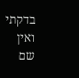בדקתי ואין שם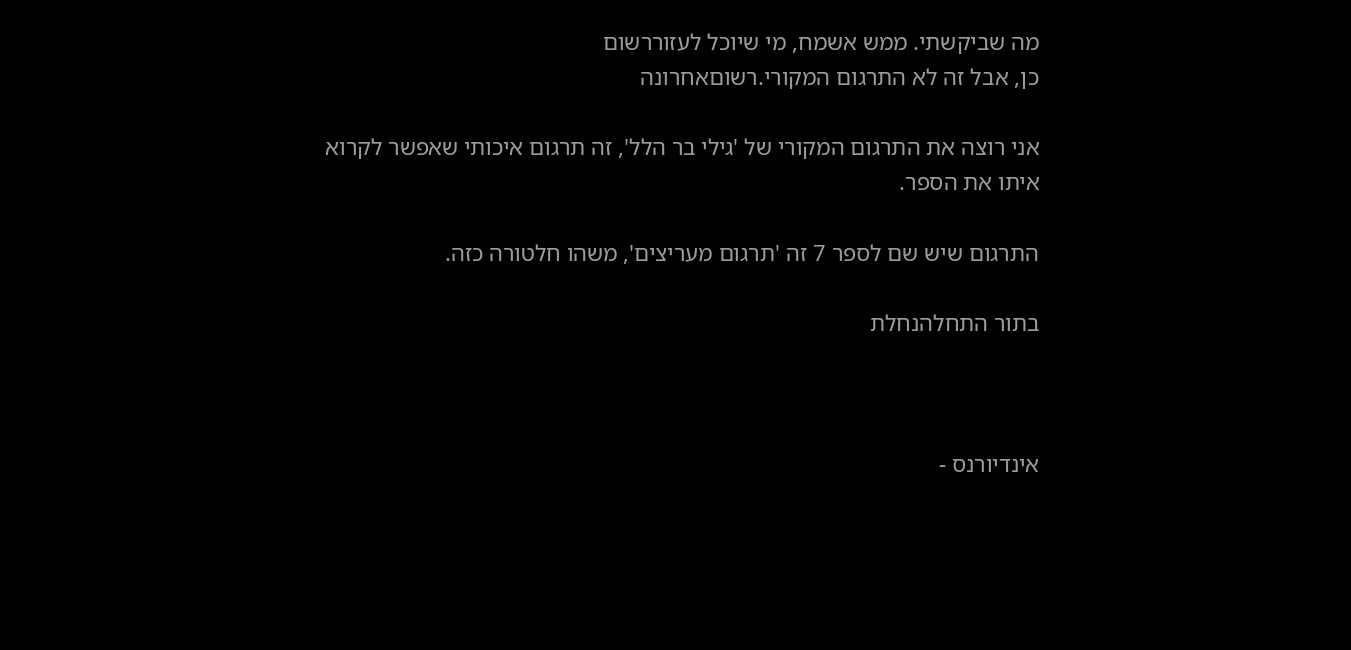מה שביקשתי. ממש אשמח, מי שיוכל לעזוררשום
כן, אבל זה לא התרגום המקורי.רשוםאחרונה

אני רוצה את התרגום המקורי של 'גילי בר הלל', זה תרגום איכותי שאפשר לקרוא איתו את הספר.

התרגום שיש שם לספר 7 זה 'תרגום מעריצים', משהו חלטורה כזה.

בתור התחלהנחלת



אינדיורנס -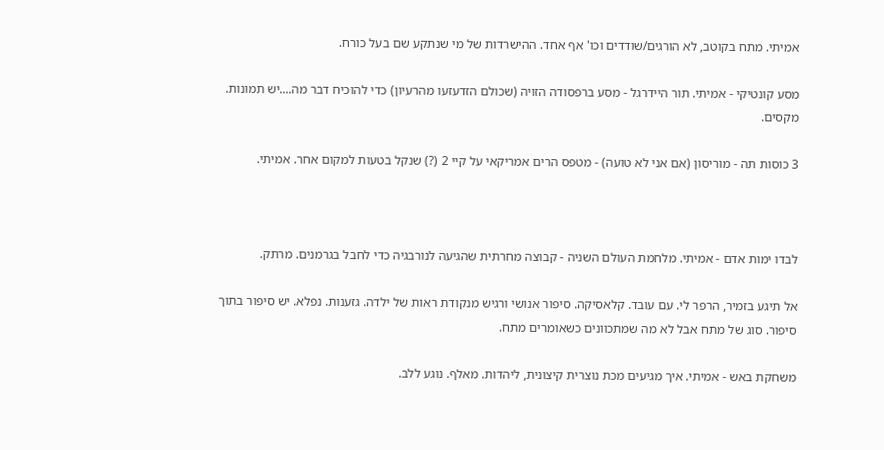אמיתי. מתח בקוטב, לא הורגים/שודדים וכו' אף אחד. ההישרדות של מי שנתקע שם בעל כורח.

מסע קונטיקי - אמיתי. תור היידרגל - מסע ברפסודה הזויה (שכולם הזדעזעו מהרעיון) כדי להוכיח דבר מה....יש תמונות. מקסים.

3 כוסות תה - מוריסון (אם אני לא טועה) - מטפס הרים אמריקאי על קיי 2 (?) שנקל בטעות למקום אחר. אמיתי.



לבדו ימות אדם - אמיתי. מלחמת העולם השניה - קבוצה מחרתית שהגיעה לנורבגיה כדי לחבל בגרמנים. מרתק.

אל תיגע בזמיר, הרפר לי. עם עובד. קלאסיקה. סיפור אנושי ורגיש מנקודת ראות של ילדה. גזענות. נפלא. יש סיפור בתוך סיפור. סוג של מתח אבל לא מה שמתכוונים כשאומרים מתח.

משחקת באש - אמיתי. איך מגיעים מכת נוצרית קיצונית, ליהדות. מאלף. נוגע ללב.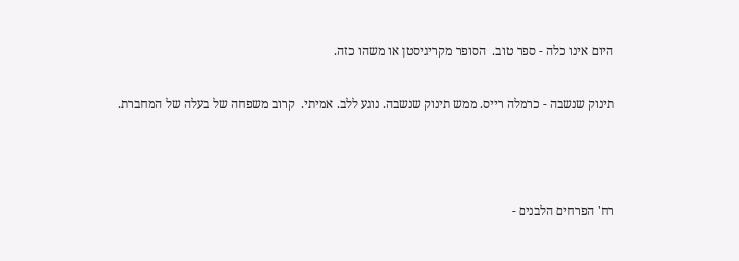היום אינו כלה - ספר טוב.  הסופר מקריגיסטן או משהו כזה.

תינוק שנשבה - כרמלה רייס. ממש תינוק שנשבה. נוגע ללב. אמיתי.  קרוב משפחה של בעלה של המחברת.



רח' הפרחים הלבנים -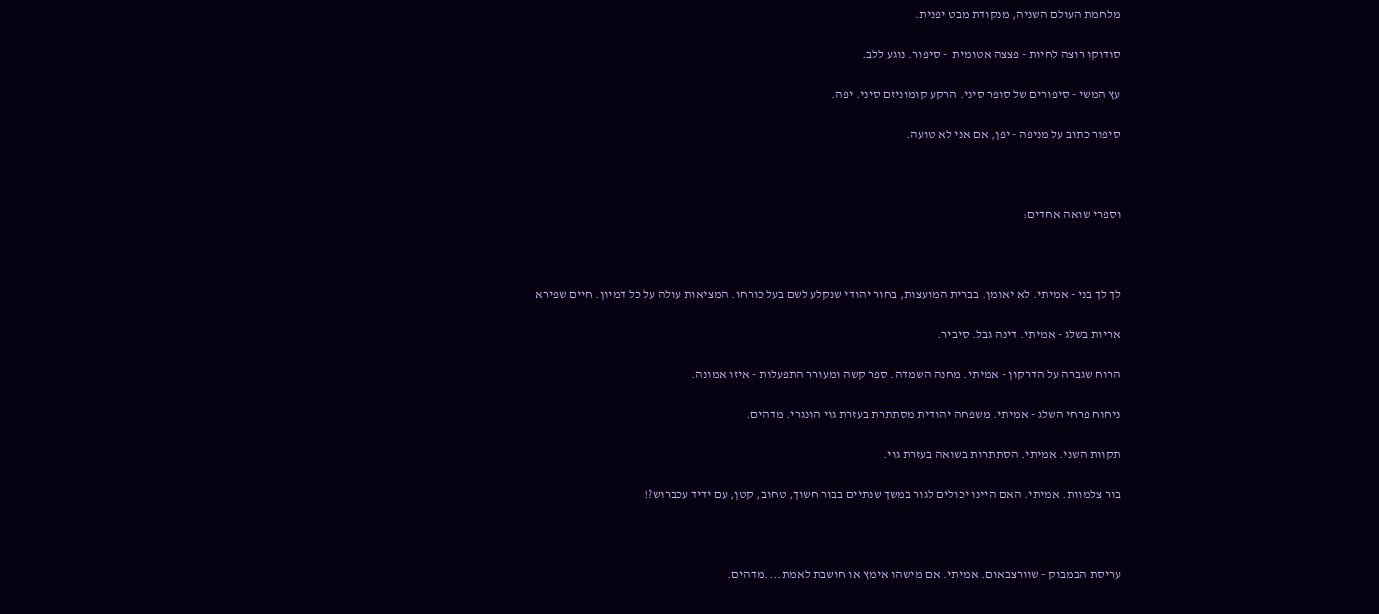מלחמת העולם השניה, מנקודת מבט יפנית.

סודוקו רוצה לחיות - פצצה אטומית  - סיפור. נוגע ללב.

עץ המשי - סיפורים של סופר סיני. הרקע קומוניזם סיני. יפה.

סיפור כתוב על מניפה - יפן, אם אני לא טועה.



וספרי שואה אחדים:



לך לך בני - אמיתי. לא יאומן. בברית המועצות, בחור יהודי שנקלע לשם בעל כורחו. המציאות עולה על כל דמיון. חיים שפירא

אריות בשלג - אמיתי. דינה גבל. סיביר.

הרוח שגברה על הדרקון - אמיתי. מחנה השמדה. ספר קשה ומעורר התפעלות - איזו אמונה.

ניחוח פרחי השלג - אמיתי. משפחה יהודית מסתתרת בעזרת גוי הונגרי. מדהים.

תקוות השני. אמיתי. הסתתרות בשואה בעזרת גוי.

בור צלמוות. אמיתי. האם היינו יכולים לגור במשך שנתיים בבור חשוך, טחוב, קטן, עם ידיד עכברוש?!



עריסת הבמבוק - שוורצבאום. אמיתי. אם מישהו אימץ או חושבת לאמת....מדהים.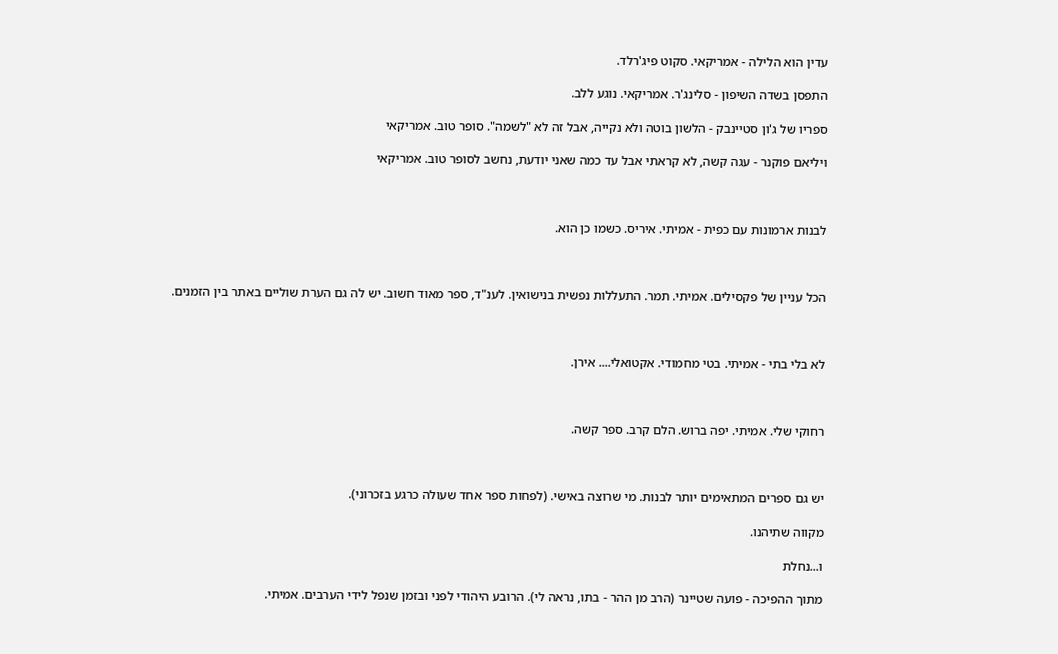עדין הוא הלילה - אמריקאי. סקוט פיג'רלד.

התפסן בשדה השיפון - סלינג'ר. אמריקאי. נוגע ללב.

ספריו של ג'ון סטיינבק - הלשון בוטה ולא נקייה, אבל זה לא "לשמה". סופר טוב. אמריקאי

ויליאם פוקנר - עגה קשה, לא קראתי אבל עד כמה שאני יודעת, נחשב לסופר טוב. אמריקאי



לבנות ארמונות עם כפית - אמיתי. איריס. כשמו כן הוא.



הכל עניין של פקסילים. אמיתי. תמר. התעללות נפשית בנישואין. לענ"ד, ספר מאוד חשוב. יש לה גם הערת שוליים באתר בין הזמנים.



לא בלי בתי - אמיתי. בטי מחמודי. אקטואלי.... אירן.



רחוקי שלי. אמיתי. יפה ברוש. הלם קרב. ספר קשה.



יש גם ספרים המתאימים יותר לבנות. מי שרוצה באישי. (לפחות ספר אחד שעולה כרגע בזכרוני).

מקווה שתיהנו.

ו...נחלת

מתוך ההפיכה - פועה שטיינר (הרב מן ההר - בתו, נראה לי). הרובע היהודי לפני ובזמן שנפל לידי הערבים. אמיתי.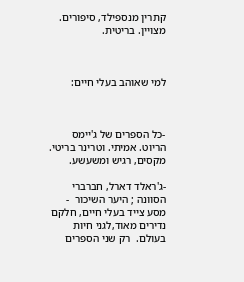קתרין מנספילד, סיפורים. מצויין. בריטית.



למי שאוהב בעלי חיים:



-כל הספרים של ג'יימס הריוט. אמיתי. וטרינר בריטי. מקסים, רגיש ומשעשע.

-ג'ראלד דארל, חברברי הסוונה ; היער השיכור  - מסע צייד בעלי חיים, חלקם נדירים מאוד,לגני חיות בעולם.  רק שני הספרים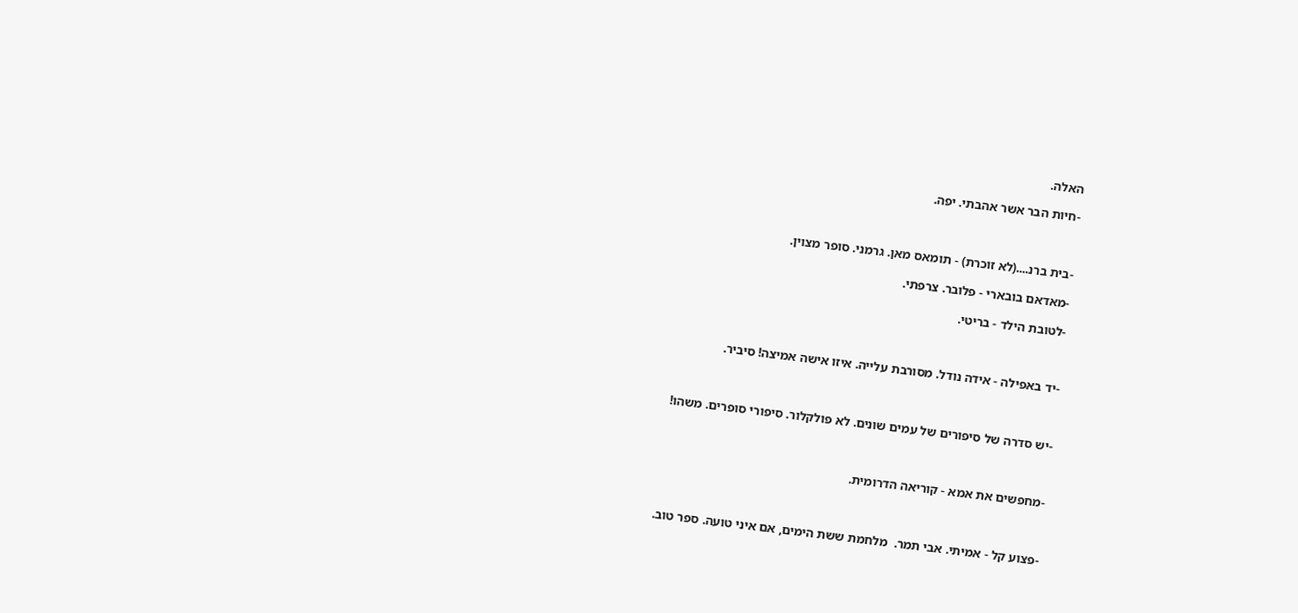האלה.

-חיות הבר אשר אהבתי. יפה.



-בית ברנ....(לא זוכרת) - תומאס מאן. גרמני. סופר מצוין.

-מאדאם בובארי - פלובר. צרפתי.

-לטובת הילד - בריטי.



-יד באפילה - אידה נודל. מסורבת עלייה. איזו אישה אמיצה! סיביר.



-יש סדרה של סיפורים של עמים שונים. לא פולקלור. סיפורי סופרים. משהו!



-מחפשים את אמא - קוריאה הדרומית.



-פצוע קל - אמיתי. אבי תמר.  מלחמת ששת הימים, אם איני טועה. ספר טוב.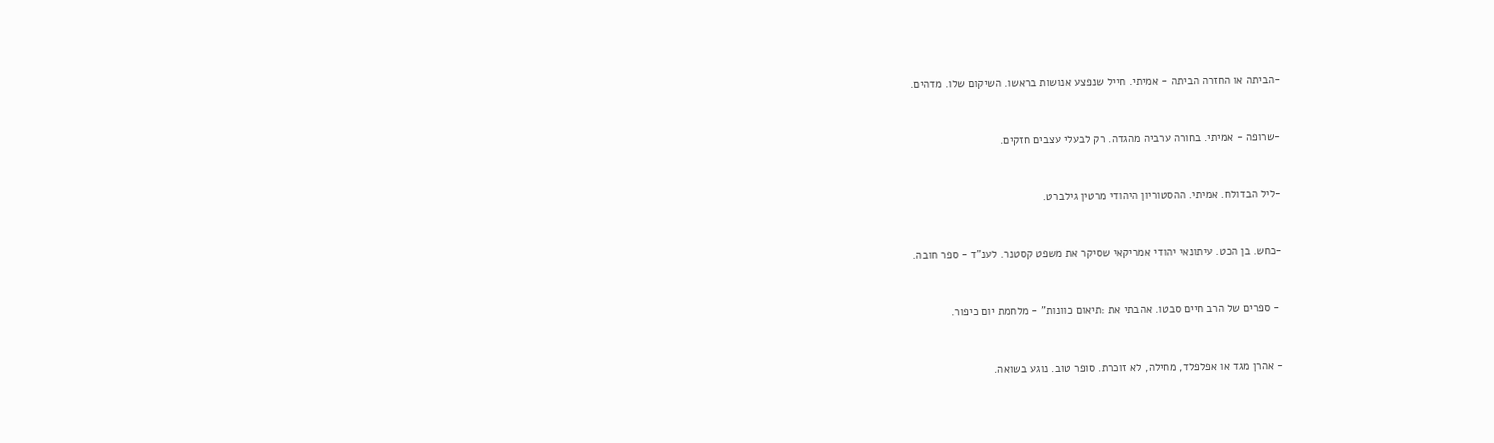-הביתה או החזרה הביתה - אמיתי. חייל שנפצע אנושות בראשו. השיקום שלו. מדהים.



-שרופה - אמיתי. בחורה ערביה מהגדה. רק לבעלי עצבים חזקים.



-ליל הבדולח. אמיתי. ההסטוריון היהודי מרטין גילברט.



-כחש. בן הכט. עיתונאי יהודי אמריקאי שסיקר את משפט קסטנר. לענ"ד - ספר חובה.



 - ספרים של הרב חיים סבטו. אהבתי את :תיאום כוונות" - מלחמת יום כיפור.



- אהרן מגד או אפלפלד, מחילה, לא זוכרת. סופר טוב. נוגע בשואה.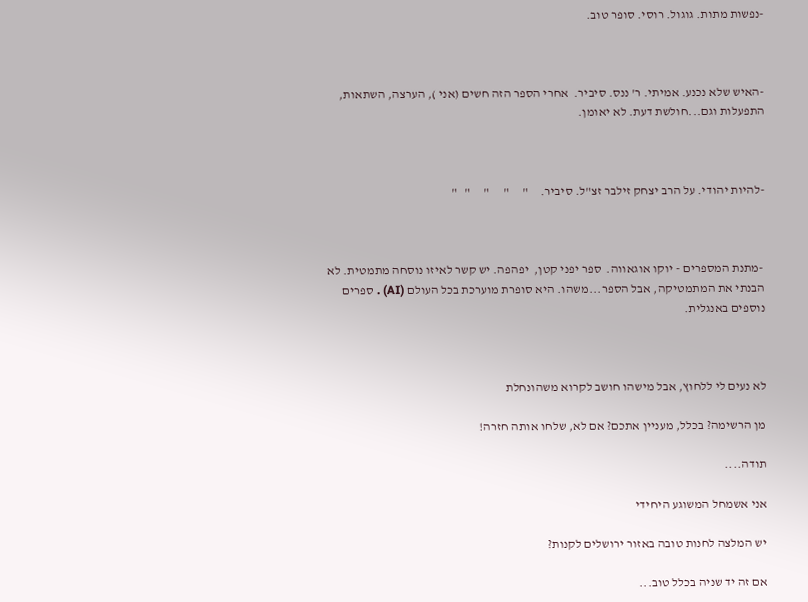-נפשות מתות. גוגול. רוסי. סופר טוב.



-האיש שלא נכנע. אמיתי. ר' ננס. סיביר.  אחרי הספר הזה חשים (אני ), הערצה, השתאות, התפעלות וגם...חולשת דעת. לא יאומן.



-להיות יהודי. על הרב יצחק זילבר זצ"ל. סיביר.     "     "      "     "   "



 -מתנת המספרים - יוקו אוגאווה.  ספר יפני קטן,  יפהפה. יש קשר לאיזו נוסחה מתמטית. לא הבנתי את המתמטיקה, אבל הספר...משהו. היא סופרת מוערכת בכל העולם (AI) . ספרים נוספים באנגלית.



לא נעים לי ללחוץ, אבל מישהו חושב לקרוא משהונחלת

מן הרשימה? בכלל, מעניין אתכם? אם לא, שלחו אותה חזרה!

תודה....

אני אשמחל המשוגע היחידי

יש המלצה לחנות טובה באזור ירושלים לקנות?

אם זה יד שניה בכלל טוב...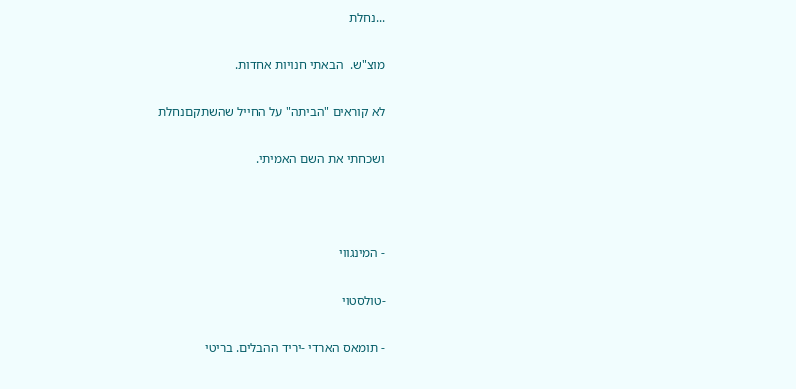...נחלת

מוצ"ש.  הבאתי חנויות אחדות.

לא קוראים "הביתה" על החייל שהשתקםנחלת

ושכחתי את השם האמיתי.



- המינגווי

-טולסטוי

- תומאס הארדי -יריד ההבלים. בריטי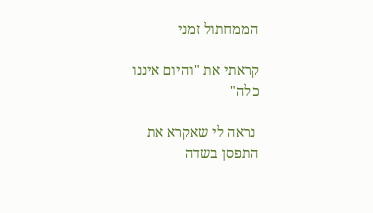הממחתול זמני

קראתי את "והיום איננו כלה"

 נראה לי שאקרא את התפסן בשדה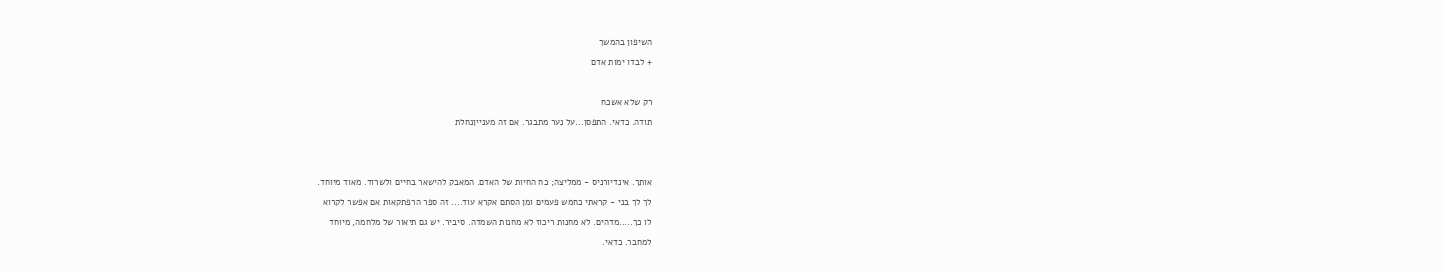השיפון בהמשך

+ לבדו ימות אדם



רק שלא אשכח

תודה. כדאי. התפסן...על נער מתבגר. אם זה מענייןנחלת





אותך. אינדיורניס - ממליצה; כח החיות של האדם. המאבק להישאר בחיים ולשרוד. מאוד מיוחד.

לך לך בני - קראתי כחמש פעמים ומן הסתם אקרא עוד.... זה ספר הרפתקאות אם אפשר לקרוא

לו כך.....מדהים. לא מחנות ריכוז לא מחנות השמדה. סיביר. יש גם תיאור של מלחמה, מיוחד

למחבר. כדאי.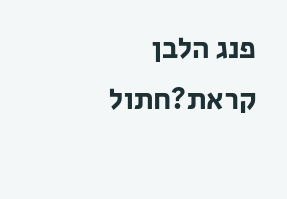פנג הלבן קראת?חתול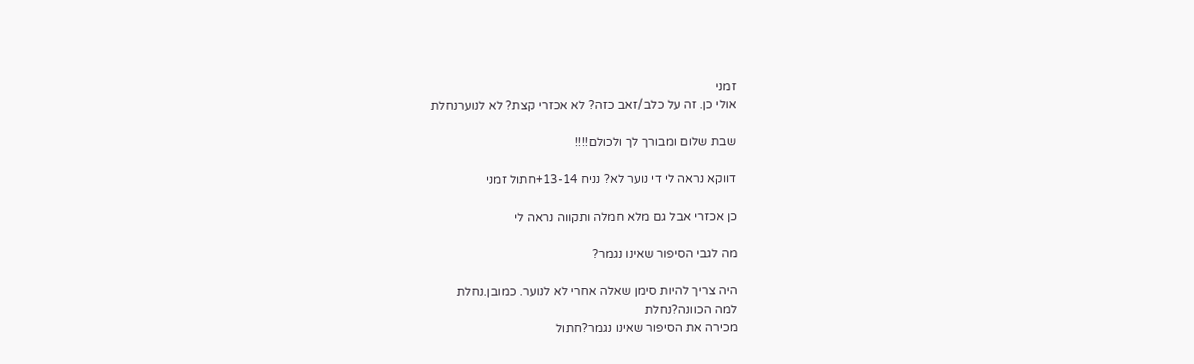זמני
אולי כן. זה על כלב/זאב כזה? לא אכזרי קצת? לא לנוערנחלת

שבת שלום ומבורך לך ולכולם!!!!

דווקא נראה לי די נוער לא? נניח 13-14+חתול זמני

כן אכזרי אבל גם מלא חמלה ותקווה נראה לי

מה לגבי הסיפור שאינו נגמר?

היה צריך להיות סימן שאלה אחרי לא לנוער. כמובן.נחלת
למה הכוונה?נחלת
מכירה את הסיפור שאינו נגמר?חתול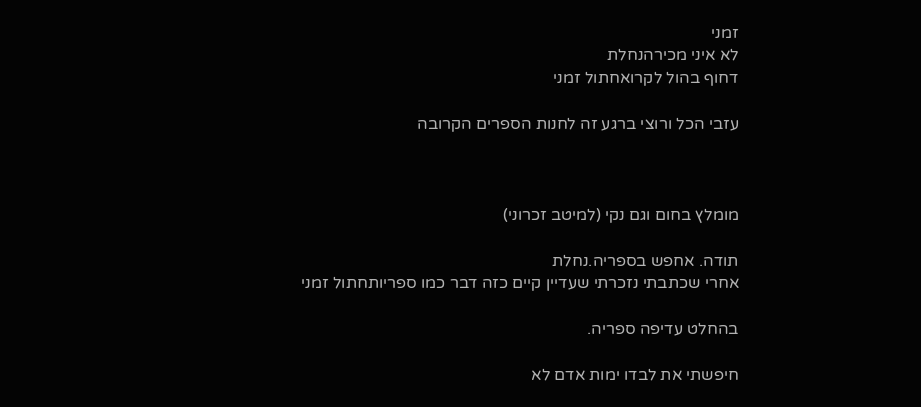זמני
לא איני מכירהנחלת
דחוף בהול לקרואחתול זמני

עזבי הכל ורוצי ברגע זה לחנות הספרים הקרובה



מומלץ בחום וגם נקי (למיטב זכרוני)

תודה. אחפש בספריה.נחלת
אחרי שכתבתי נזכרתי שעדיין קיים כזה דבר כמו ספריותחתול זמני

בהחלט עדיפה ספריה.

חיפשתי את לבדו ימות אדם לא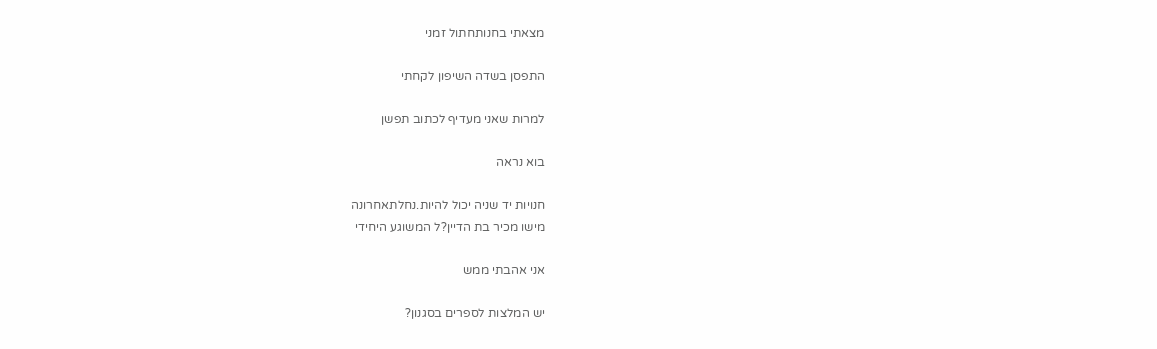מצאתי בחנותחתול זמני

התפסן בשדה השיפון לקחתי

למרות שאני מעדיף לכתוב תפשן

בוא נראה

חנויות יד שניה יכול להיות.נחלתאחרונה
מישו מכיר בת הדיין?ל המשוגע היחידי

אני אהבתי ממש

יש המלצות לספרים בסגנון?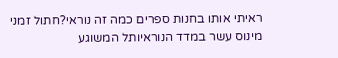ראיתי אותו בחנות ספרים כמה זה נוראי?חתול זמני
מינוס עשר במדד הנוראיותל המשוגע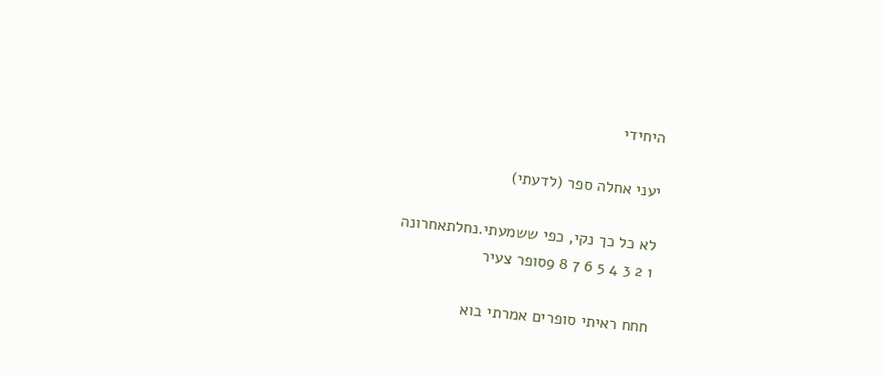היחידי

יעני אחלה ספר (לדעתי)

לא כל כך נקי, כפי ששמעתי.נחלתאחרונה
1 2 3 4 5 6 7 8 9סופר צעיר

חחח ראיתי סופרים אמרתי בוא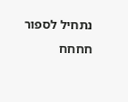נתחיל לספור חחחח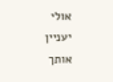אולי יעניין אותך